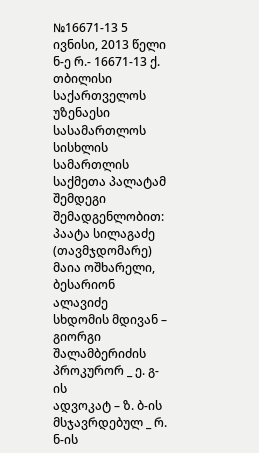№16671-13 5 ივნისი, 2013 წელი
ნ-ე რ.- 16671-13 ქ. თბილისი
საქართველოს უზენაესი სასამართლოს სისხლის სამართლის საქმეთა პალატამ შემდეგი შემადგენლობით:
პაატა სილაგაძე (თავმჯდომარე)
მაია ოშხარელი, ბესარიონ ალავიძე
სხდომის მდივან – გიორგი შალამბერიძის
პროკურორ _ ე. გ-ის
ადვოკატ – ზ. ბ-ის
მსჯავრდებულ _ რ. ნ-ის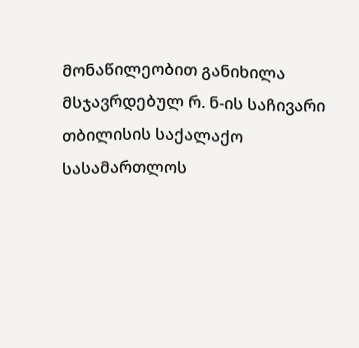მონაწილეობით განიხილა მსჯავრდებულ რ. ნ-ის საჩივარი თბილისის საქალაქო სასამართლოს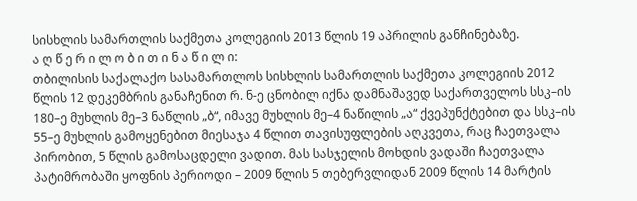სისხლის სამართლის საქმეთა კოლეგიის 2013 წლის 19 აპრილის განჩინებაზე.
ა ღ წ ე რ ი ლ ო ბ ი თ ი ნ ა წ ი ლ ი:
თბილისის საქალაქო სასამართლოს სისხლის სამართლის საქმეთა კოლეგიის 2012 წლის 12 დეკემბრის განაჩენით რ. ნ-ე ცნობილ იქნა დამნაშავედ საქართველოს სსკ–ის 180–ე მუხლის მე–3 ნაწლის „ბ“, იმავე მუხლის მე–4 ნაწილის „ა“ ქვეპუნქტებით და სსკ–ის 55–ე მუხლის გამოყენებით მიესაჯა 4 წლით თავისუფლების აღკვეთა, რაც ჩაეთვალა პირობით, 5 წლის გამოსაცდელი ვადით. მას სასჯელის მოხდის ვადაში ჩაეთვალა პატიმრობაში ყოფნის პერიოდი – 2009 წლის 5 თებერვლიდან 2009 წლის 14 მარტის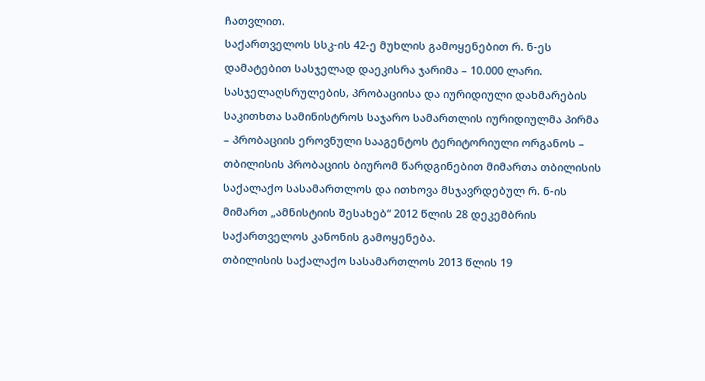ჩათვლით.
საქართველოს სსკ-ის 42-ე მუხლის გამოყენებით რ. ნ-ეს დამატებით სასჯელად დაეკისრა ჯარიმა – 10.000 ლარი.
სასჯელაღსრულების, პრობაციისა და იურიდიული დახმარების საკითხთა სამინისტროს საჯარო სამართლის იურიდიულმა პირმა – პრობაციის ეროვნული სააგენტოს ტერიტორიული ორგანოს – თბილისის პრობაციის ბიურომ წარდგინებით მიმართა თბილისის საქალაქო სასამართლოს და ითხოვა მსჯავრდებულ რ. ნ-ის მიმართ „ამნისტიის შესახებ“ 2012 წლის 28 დეკემბრის საქართველოს კანონის გამოყენება.
თბილისის საქალაქო სასამართლოს 2013 წლის 19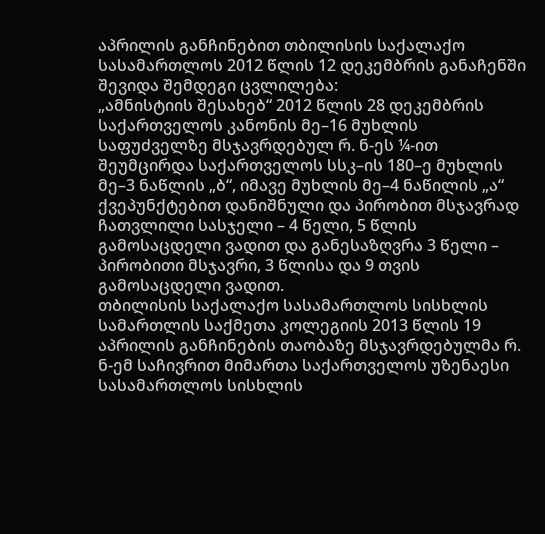აპრილის განჩინებით თბილისის საქალაქო სასამართლოს 2012 წლის 12 დეკემბრის განაჩენში შევიდა შემდეგი ცვლილება:
„ამნისტიის შესახებ“ 2012 წლის 28 დეკემბრის საქართველოს კანონის მე–16 მუხლის საფუძველზე მსჯავრდებულ რ. ნ-ეს ¼-ით შეუმცირდა საქართველოს სსკ–ის 180–ე მუხლის მე–3 ნაწლის „ბ“, იმავე მუხლის მე–4 ნაწილის „ა“ ქვეპუნქტებით დანიშნული და პირობით მსჯავრად ჩათვლილი სასჯელი – 4 წელი, 5 წლის გამოსაცდელი ვადით და განესაზღვრა 3 წელი – პირობითი მსჯავრი, 3 წლისა და 9 თვის გამოსაცდელი ვადით.
თბილისის საქალაქო სასამართლოს სისხლის სამართლის საქმეთა კოლეგიის 2013 წლის 19 აპრილის განჩინების თაობაზე მსჯავრდებულმა რ. ნ-ემ საჩივრით მიმართა საქართველოს უზენაესი სასამართლოს სისხლის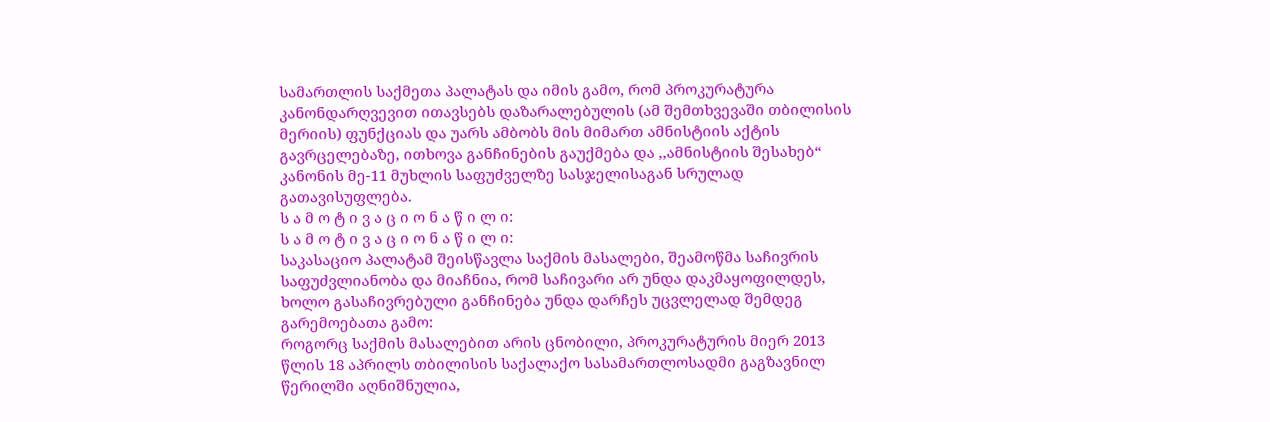სამართლის საქმეთა პალატას და იმის გამო, რომ პროკურატურა კანონდარღვევით ითავსებს დაზარალებულის (ამ შემთხვევაში თბილისის მერიის) ფუნქციას და უარს ამბობს მის მიმართ ამნისტიის აქტის გავრცელებაზე, ითხოვა განჩინების გაუქმება და ,,ამნისტიის შესახებ“ კანონის მე-11 მუხლის საფუძველზე სასჯელისაგან სრულად გათავისუფლება.
ს ა მ ო ტ ი ვ ა ც ი ო ნ ა წ ი ლ ი:
ს ა მ ო ტ ი ვ ა ც ი ო ნ ა წ ი ლ ი:
საკასაციო პალატამ შეისწავლა საქმის მასალები, შეამოწმა საჩივრის საფუძვლიანობა და მიაჩნია, რომ საჩივარი არ უნდა დაკმაყოფილდეს, ხოლო გასაჩივრებული განჩინება უნდა დარჩეს უცვლელად შემდეგ გარემოებათა გამო:
როგორც საქმის მასალებით არის ცნობილი, პროკურატურის მიერ 2013 წლის 18 აპრილს თბილისის საქალაქო სასამართლოსადმი გაგზავნილ წერილში აღნიშნულია,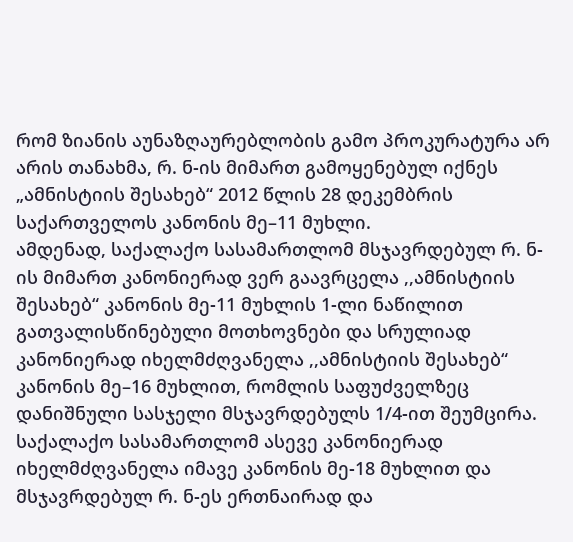რომ ზიანის აუნაზღაურებლობის გამო პროკურატურა არ არის თანახმა, რ. ნ-ის მიმართ გამოყენებულ იქნეს „ამნისტიის შესახებ“ 2012 წლის 28 დეკემბრის საქართველოს კანონის მე–11 მუხლი.
ამდენად, საქალაქო სასამართლომ მსჯავრდებულ რ. ნ-ის მიმართ კანონიერად ვერ გაავრცელა ,,ამნისტიის შესახებ“ კანონის მე-11 მუხლის 1-ლი ნაწილით გათვალისწინებული მოთხოვნები და სრულიად კანონიერად იხელმძღვანელა ,,ამნისტიის შესახებ“ კანონის მე–16 მუხლით, რომლის საფუძველზეც დანიშნული სასჯელი მსჯავრდებულს 1/4-ით შეუმცირა.
საქალაქო სასამართლომ ასევე კანონიერად იხელმძღვანელა იმავე კანონის მე-18 მუხლით და მსჯავრდებულ რ. ნ-ეს ერთნაირად და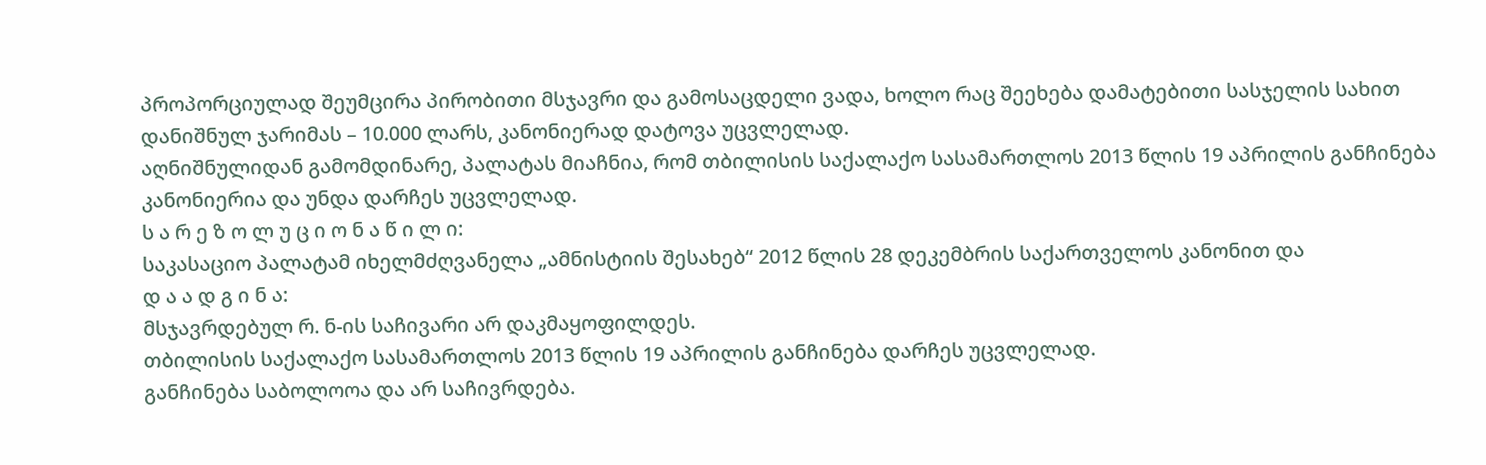პროპორციულად შეუმცირა პირობითი მსჯავრი და გამოსაცდელი ვადა, ხოლო რაც შეეხება დამატებითი სასჯელის სახით დანიშნულ ჯარიმას – 10.000 ლარს, კანონიერად დატოვა უცვლელად.
აღნიშნულიდან გამომდინარე, პალატას მიაჩნია, რომ თბილისის საქალაქო სასამართლოს 2013 წლის 19 აპრილის განჩინება კანონიერია და უნდა დარჩეს უცვლელად.
ს ა რ ე ზ ო ლ უ ც ი ო ნ ა წ ი ლ ი:
საკასაციო პალატამ იხელმძღვანელა „ამნისტიის შესახებ“ 2012 წლის 28 დეკემბრის საქართველოს კანონით და
დ ა ა დ გ ი ნ ა:
მსჯავრდებულ რ. ნ-ის საჩივარი არ დაკმაყოფილდეს.
თბილისის საქალაქო სასამართლოს 2013 წლის 19 აპრილის განჩინება დარჩეს უცვლელად.
განჩინება საბოლოოა და არ საჩივრდება.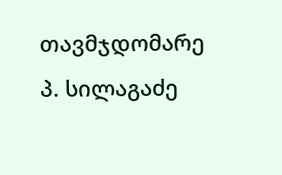თავმჯდომარე პ. სილაგაძე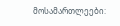მოსამართლეები: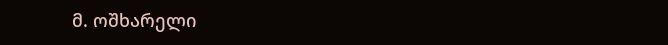მ. ოშხარელი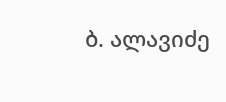ბ. ალავიძე